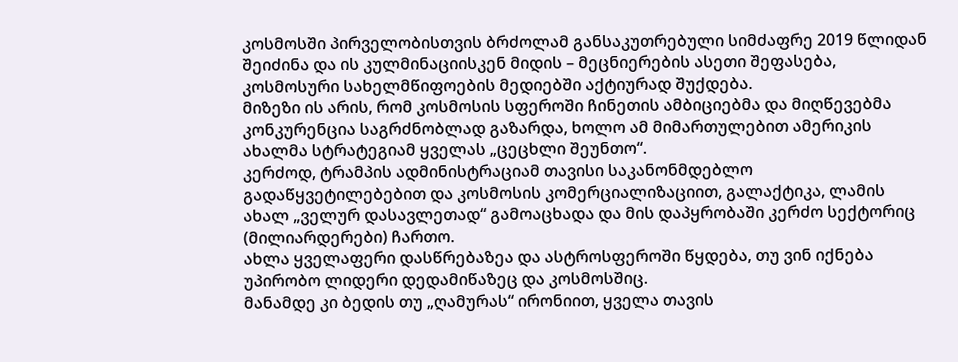კოსმოსში პირველობისთვის ბრძოლამ განსაკუთრებული სიმძაფრე 2019 წლიდან შეიძინა და ის კულმინაციისკენ მიდის – მეცნიერების ასეთი შეფასება, კოსმოსური სახელმწიფოების მედიებში აქტიურად შუქდება.
მიზეზი ის არის, რომ კოსმოსის სფეროში ჩინეთის ამბიციებმა და მიღწევებმა კონკურენცია საგრძნობლად გაზარდა, ხოლო ამ მიმართულებით ამერიკის ახალმა სტრატეგიამ ყველას „ცეცხლი შეუნთო“.
კერძოდ, ტრამპის ადმინისტრაციამ თავისი საკანონმდებლო გადაწყვეტილებებით და კოსმოსის კომერციალიზაციით, გალაქტიკა, ლამის ახალ „ველურ დასავლეთად“ გამოაცხადა და მის დაპყრობაში კერძო სექტორიც (მილიარდერები) ჩართო.
ახლა ყველაფერი დასწრებაზეა და ასტროსფეროში წყდება, თუ ვინ იქნება უპირობო ლიდერი დედამიწაზეც და კოსმოსშიც.
მანამდე კი ბედის თუ „ღამურას“ ირონიით, ყველა თავის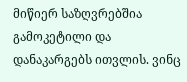მიწიერ საზღვრებშია გამოკეტილი და დანაკარგებს ითვლის. ვინც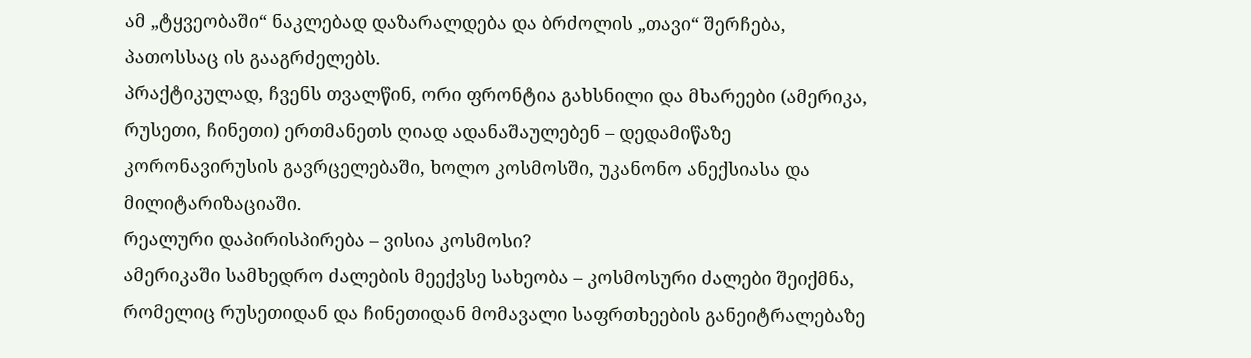ამ „ტყვეობაში“ ნაკლებად დაზარალდება და ბრძოლის „თავი“ შერჩება, პათოსსაც ის გააგრძელებს.
პრაქტიკულად, ჩვენს თვალწინ, ორი ფრონტია გახსნილი და მხარეები (ამერიკა, რუსეთი, ჩინეთი) ერთმანეთს ღიად ადანაშაულებენ – დედამიწაზე კორონავირუსის გავრცელებაში, ხოლო კოსმოსში, უკანონო ანექსიასა და მილიტარიზაციაში.
რეალური დაპირისპირება – ვისია კოსმოსი?
ამერიკაში სამხედრო ძალების მეექვსე სახეობა – კოსმოსური ძალები შეიქმნა, რომელიც რუსეთიდან და ჩინეთიდან მომავალი საფრთხეების განეიტრალებაზე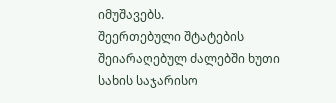იმუშავებს.
შეერთებული შტატების შეიარაღებულ ძალებში ხუთი სახის საჯარისო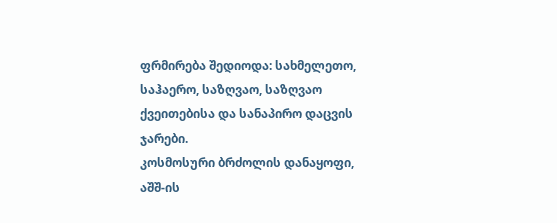ფრმირება შედიოდა: სახმელეთო, საჰაერო, საზღვაო, საზღვაო ქვეითებისა და სანაპირო დაცვის ჯარები.
კოსმოსური ბრძოლის დანაყოფი, აშშ-ის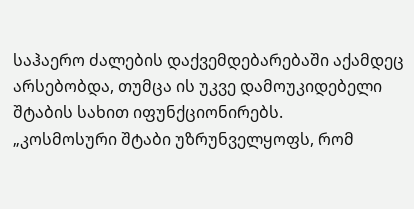საჰაერო ძალების დაქვემდებარებაში აქამდეც არსებობდა, თუმცა ის უკვე დამოუკიდებელი შტაბის სახით იფუნქციონირებს.
„კოსმოსური შტაბი უზრუნველყოფს, რომ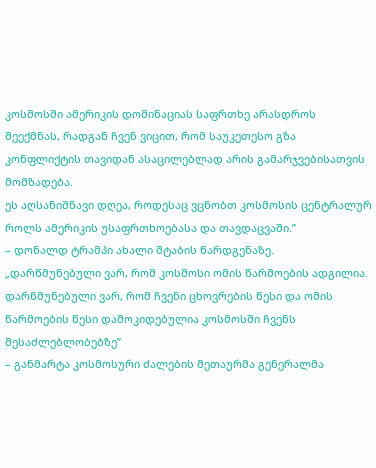კოსმოსში ამერიკის დომინაციას საფრთხე არასდროს შეექმნას, რადგან ჩვენ ვიცით, რომ საუკეთესო გზა კონფლიქტის თავიდან ასაცილებლად არის გამარჯვებისათვის მომზადება.
ეს აღსანიშნავი დღეა, როდესაც ვცნობთ კოსმოსის ცენტრალურ როლს ამერიკის უსაფრთხოებასა და თავდაცვაში.”
– დონალდ ტრამპი ახალი შტაბის წარდგენაზე.
„დარწმუნებული ვარ, რომ კოსმოსი ომის წარმოების ადგილია. დარწმუნებული ვარ, რომ ჩვენი ცხოვრების წესი და ომის წარმოების წესი დამოკიდებულია კოსმოსში ჩვენს შესაძლებლობებზე”
– განმარტა კოსმოსური ძალების მეთაურმა გენერალმა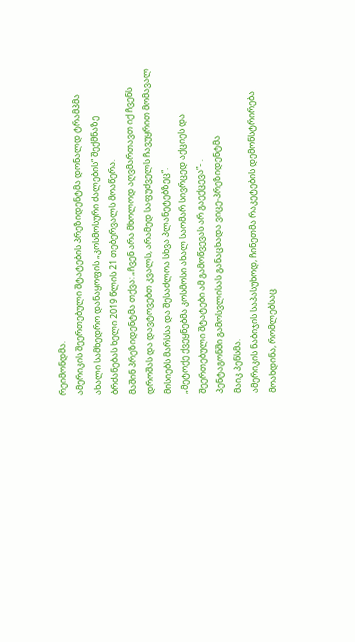რეიმონდმა.
ამერიკის შეერთებული შტატების პრეზიდენტმა დონალდ ტრამპმა ახალი სამხედრო დანაყოფის „კოსმოსური ძალების“ შექმნაზე ბრძანებას ხელი 2019 წლის 21 თებერვალს მოაწერა.
მაშინ პრეზიდენტმა თქვა: „ჩვენ არა მხოლოდ აღვმართავთ იქ ჩვენს დროშას და დავტოვებთ კვალს, არამედ საფუძველს ჩავუყრით მომავალ მისიებს მარსსა და შესაძლოა სხვა პლანეტებზეც“.
„მეტოქე ქვეყნებმა კოსმოსი ახალ საომარ სივრცედ აქციეს და შეერთებული შტატები ამ გამოწვევას არ გაექცევა”- .
პენტაგონში გამოსვლისას განაცხადა ვიცე-პრეზიდენტმა
მაიკ პენსმა.
ამერიკის ნაბიჯის საპასუხოდ, ჩინეთმა რაკეტების დემონსტრირება მოახდინა, რომლებსაც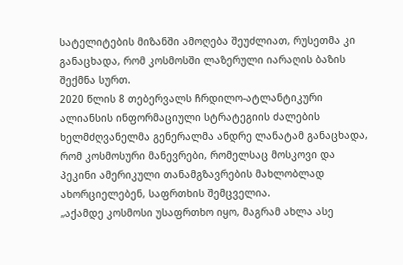სატელიტების მიზანში ამოღება შეუძლიათ, რუსეთმა კი განაცხადა, რომ კოსმოსში ლაზერული იარაღის ბაზის შექმნა სურთ.
2020 წლის 8 თებერვალს ჩრდილო-ატლანტიკური ალიანსის ინფორმაციული სტრატეგიის ძალების ხელმძღვანელმა გენერალმა ანდრე ლანატამ განაცხადა, რომ კოსმოსური მანევრები, რომელსაც მოსკოვი და პეკინი ამერიკული თანამგზავრების მახლობლად ახორციელებენ, საფრთხის შემცველია.
„აქამდე კოსმოსი უსაფრთხო იყო, მაგრამ ახლა ასე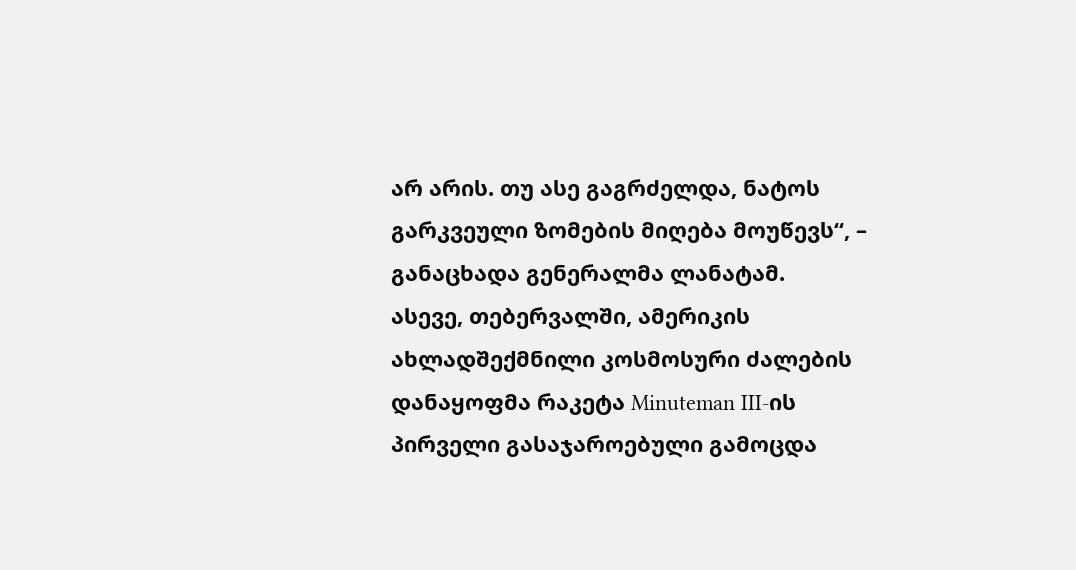არ არის. თუ ასე გაგრძელდა, ნატოს გარკვეული ზომების მიღება მოუწევს“, – განაცხადა გენერალმა ლანატამ.
ასევე, თებერვალში, ამერიკის ახლადშექმნილი კოსმოსური ძალების დანაყოფმა რაკეტა Minuteman III-ის პირველი გასაჯაროებული გამოცდა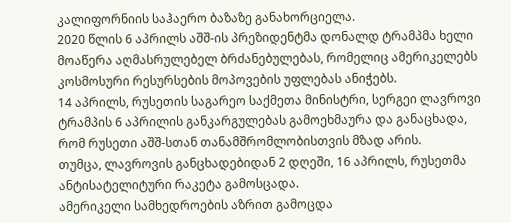კალიფორნიის საჰაერო ბაზაზე განახორციელა.
2020 წლის 6 აპრილს აშშ-ის პრეზიდენტმა დონალდ ტრამპმა ხელი მოაწერა აღმასრულებელ ბრძანებულებას, რომელიც ამერიკელებს კოსმოსური რესურსების მოპოვების უფლებას ანიჭებს.
14 აპრილს, რუსეთის საგარეო საქმეთა მინისტრი, სერგეი ლავროვი ტრამპის 6 აპრილის განკარგულებას გამოეხმაურა და განაცხადა, რომ რუსეთი აშშ-სთან თანამშრომლობისთვის მზად არის.
თუმცა, ლავროვის განცხადებიდან 2 დღეში, 16 აპრილს, რუსეთმა ანტისატელიტური რაკეტა გამოსცადა.
ამერიკელი სამხედროების აზრით გამოცდა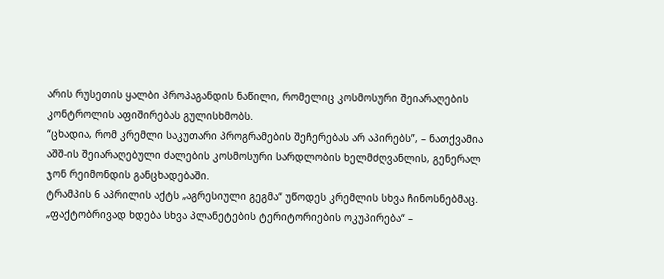არის რუსეთის ყალბი პროპაგანდის ნაწილი, რომელიც კოსმოსური შეიარაღების კონტროლის აფიშირებას გულისხმობს.
“ცხადია, რომ კრემლი საკუთარი პროგრამების შეჩერებას არ აპირებს”, – ნათქვამია აშშ-ის შეიარაღებული ძალების კოსმოსური სარდლობის ხელმძღვანლის, გენერალ ჯონ რეიმონდის განცხადებაში.
ტრამპის 6 აპრილის აქტს „აგრესიული გეგმა“ უწოდეს კრემლის სხვა ჩინოსნებმაც. „ფაქტობრივად ხდება სხვა პლანეტების ტერიტორიების ოკუპირება“ –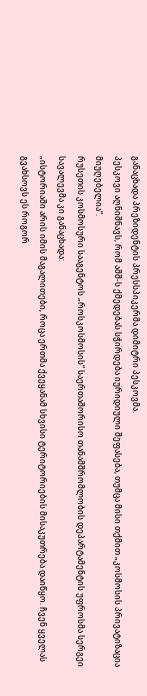განაცხადა პრეზიდენტის პრესსპიკერმა დიმიტრი პესკოვმა.
პესკოვი აღნიშნავს, რომ აშშ-ს ქმედებას სჭირდება იურიდიული შეფასება, თუმცა მისი თქმით „კოსმოსის პრივატიზაცია მიუღებელია“.
რუსეთის კოსმოსური სააგენტოს „როსკოსმოსის“ საერთაშორისო თანამშრომლობის დეპარტამენტის უფროსმა სერგეი სავალევმა კი განაცხადა:
„ისტორიაში არის იმის მაგალითები, როცა ერთმა ქვეყანამ სხვისი ტერიტორიების მისაკუთრება დაიწყო. ჩვენ ყველას გვახსოვს ეს როგორ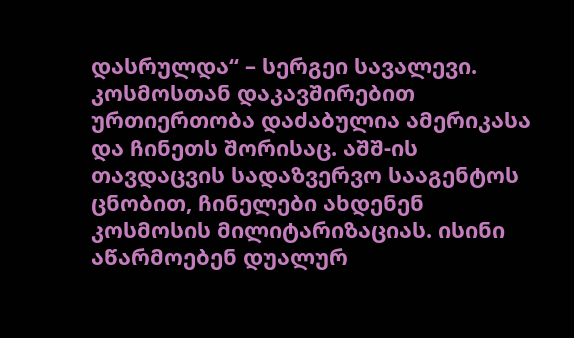დასრულდა“ – სერგეი სავალევი.
კოსმოსთან დაკავშირებით ურთიერთობა დაძაბულია ამერიკასა და ჩინეთს შორისაც. აშშ-ის თავდაცვის სადაზვერვო სააგენტოს ცნობით, ჩინელები ახდენენ კოსმოსის მილიტარიზაციას. ისინი აწარმოებენ დუალურ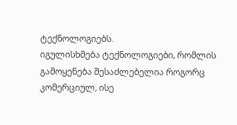ტექნოლოგიებს.
იგულისხმება ტექნოლოგიები, რომლის გამოყენება შესაძლებელია როგორც კომერციულ, ისე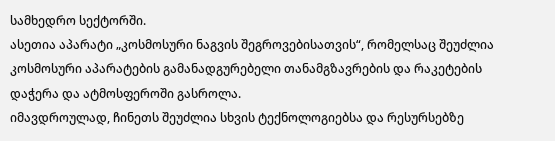სამხედრო სექტორში.
ასეთია აპარატი „კოსმოსური ნაგვის შეგროვებისათვის“, რომელსაც შეუძლია კოსმოსური აპარატების გამანადგურებელი თანამგზავრების და რაკეტების დაჭერა და ატმოსფეროში გასროლა.
იმავდროულად, ჩინეთს შეუძლია სხვის ტექნოლოგიებსა და რესურსებზე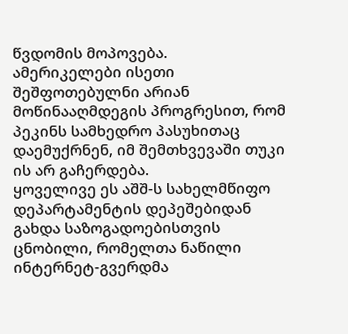წვდომის მოპოვება.
ამერიკელები ისეთი შეშფოთებულნი არიან მოწინააღმდეგის პროგრესით, რომ პეკინს სამხედრო პასუხითაც დაემუქრნენ, იმ შემთხვევაში თუკი ის არ გაჩერდება.
ყოველივე ეს აშშ-ს სახელმწიფო დეპარტამენტის დეპეშებიდან გახდა საზოგადოებისთვის ცნობილი, რომელთა ნაწილი ინტერნეტ-გვერდმა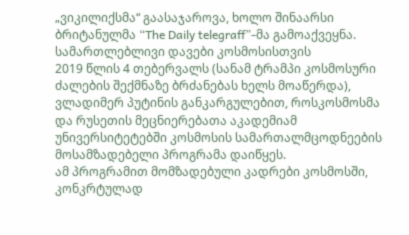„ვიკილიქსმა“ გაასაჯაროვა, ხოლო შინაარსი ბრიტანულმა “The Daily telegraff”-მა გამოაქვეყნა.
სამართლებლივი დავები კოსმოსისთვის
2019 წლის 4 თებერვალს (სანამ ტრამპი კოსმოსური ძალების შექმნაზე ბრძანებას ხელს მოაწერდა), ვლადიმერ პუტინის განკარგულებით, როსკოსმოსმა და რუსეთის მეცნიერებათა აკადემიამ უნივერსიტეტებში კოსმოსის სამართალმცოდნეების მოსამზადებელი პროგრამა დაიწყეს.
ამ პროგრამით მომზადებული კადრები კოსმოსში, კონკრტულად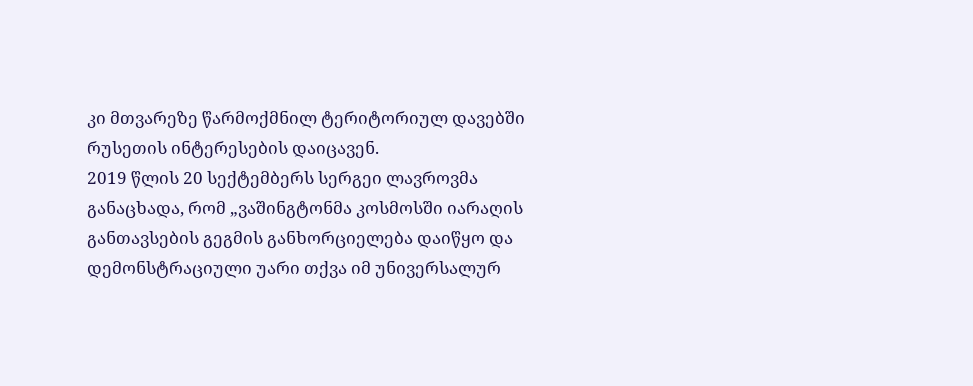კი მთვარეზე წარმოქმნილ ტერიტორიულ დავებში რუსეთის ინტერესების დაიცავენ.
2019 წლის 20 სექტემბერს სერგეი ლავროვმა განაცხადა, რომ „ვაშინგტონმა კოსმოსში იარაღის განთავსების გეგმის განხორციელება დაიწყო და დემონსტრაციული უარი თქვა იმ უნივერსალურ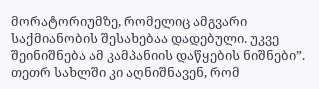მორატორიუმზე, რომელიც ამგვარი საქმიანობის შესახებაა დადებული. უკვე შეინიშნება ამ კამპანიის დაწყების ნიშნები”.
თეთრ სახლში კი აღნიშნავენ, რომ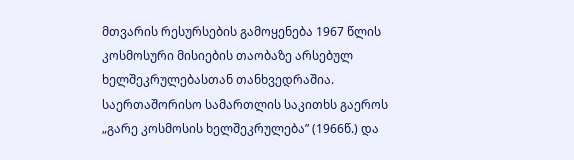მთვარის რესურსების გამოყენება 1967 წლის კოსმოსური მისიების თაობაზე არსებულ ხელშეკრულებასთან თანხვედრაშია.
საერთაშორისო სამართლის საკითხს გაეროს „გარე კოსმოსის ხელშეკრულება” (1966წ.) და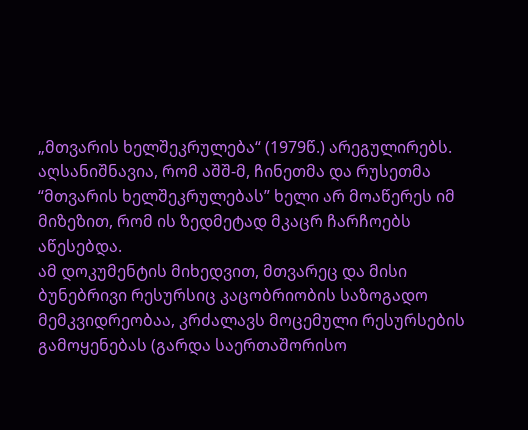„მთვარის ხელშეკრულება“ (1979წ.) არეგულირებს.
აღსანიშნავია, რომ აშშ-მ, ჩინეთმა და რუსეთმა “მთვარის ხელშეკრულებას” ხელი არ მოაწერეს იმ მიზეზით, რომ ის ზედმეტად მკაცრ ჩარჩოებს აწესებდა.
ამ დოკუმენტის მიხედვით, მთვარეც და მისი ბუნებრივი რესურსიც კაცობრიობის საზოგადო მემკვიდრეობაა, კრძალავს მოცემული რესურსების გამოყენებას (გარდა საერთაშორისო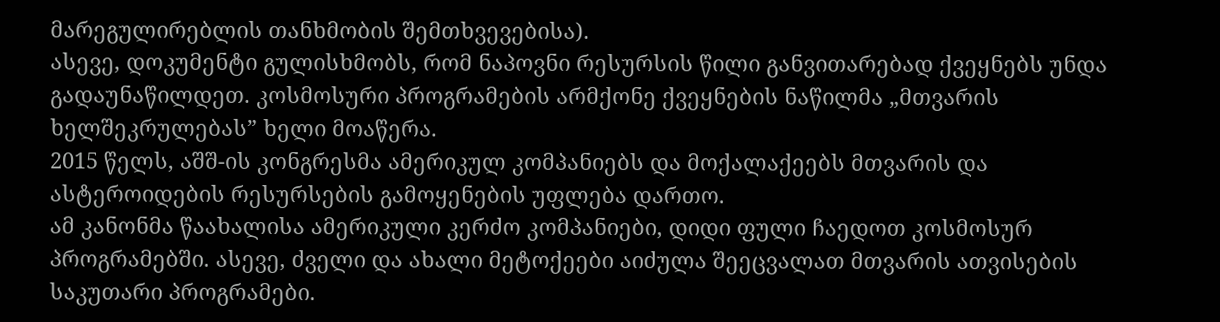მარეგულირებლის თანხმობის შემთხვევებისა).
ასევე, დოკუმენტი გულისხმობს, რომ ნაპოვნი რესურსის წილი განვითარებად ქვეყნებს უნდა გადაუნაწილდეთ. კოსმოსური პროგრამების არმქონე ქვეყნების ნაწილმა „მთვარის ხელშეკრულებას” ხელი მოაწერა.
2015 წელს, აშშ-ის კონგრესმა ამერიკულ კომპანიებს და მოქალაქეებს მთვარის და ასტეროიდების რესურსების გამოყენების უფლება დართო.
ამ კანონმა წაახალისა ამერიკული კერძო კომპანიები, დიდი ფული ჩაედოთ კოსმოსურ პროგრამებში. ასევე, ძველი და ახალი მეტოქეები აიძულა შეეცვალათ მთვარის ათვისების საკუთარი პროგრამები.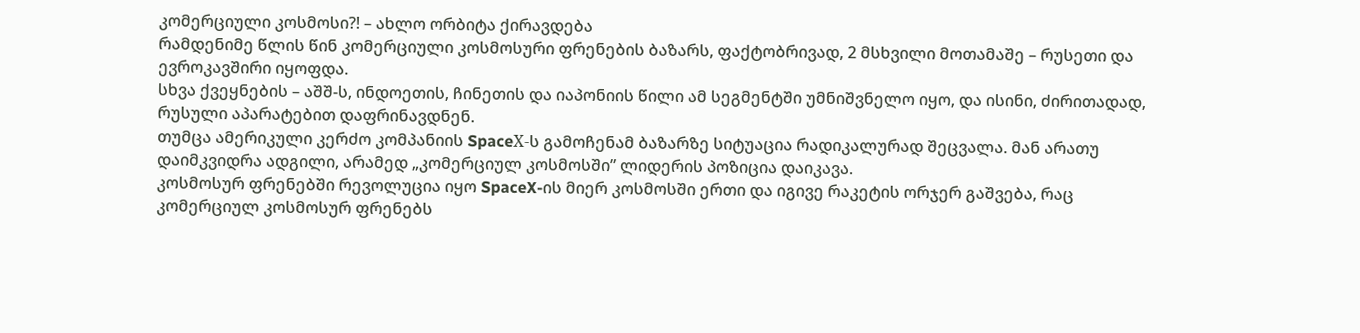კომერციული კოსმოსი?! – ახლო ორბიტა ქირავდება
რამდენიმე წლის წინ კომერციული კოსმოსური ფრენების ბაზარს, ფაქტობრივად, 2 მსხვილი მოთამაშე – რუსეთი და ევროკავშირი იყოფდა.
სხვა ქვეყნების – აშშ-ს, ინდოეთის, ჩინეთის და იაპონიის წილი ამ სეგმენტში უმნიშვნელო იყო, და ისინი, ძირითადად, რუსული აპარატებით დაფრინავდნენ.
თუმცა ამერიკული კერძო კომპანიის SpaceХ-ს გამოჩენამ ბაზარზე სიტუაცია რადიკალურად შეცვალა. მან არათუ დაიმკვიდრა ადგილი, არამედ „კომერციულ კოსმოსში” ლიდერის პოზიცია დაიკავა.
კოსმოსურ ფრენებში რევოლუცია იყო SpaceX-ის მიერ კოსმოსში ერთი და იგივე რაკეტის ორჯერ გაშვება, რაც კომერციულ კოსმოსურ ფრენებს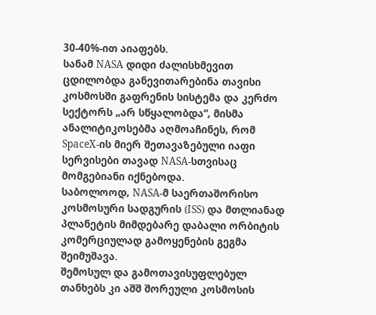30-40%-ით აიაფებს.
სანამ NASA დიდი ძალისხმევით ცდილობდა განევითარებინა თავისი კოსმოსში გაფრენის სისტემა და კერძო სექტორს „არ სწყალობდა“, მისმა ანალიტიკოსებმა აღმოაჩინეს, რომ SpaceX-ის მიერ შეთავაზებული იაფი სერვისები თავად NASA-სთვისაც მომგებიანი იქნებოდა.
საბოლოოდ, NASA-მ საერთაშორისო კოსმოსური სადგურის (ISS) და მთლიანად პლანეტის მიმდებარე დაბალი ორბიტის კომერციულად გამოყენების გეგმა შეიმუშავა.
შემოსულ და გამოთავისუფლებულ თანხებს კი აშშ შორეული კოსმოსის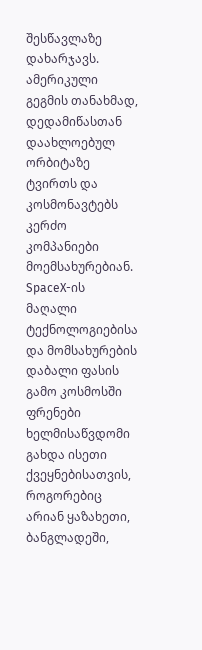შესწავლაზე დახარჯავს.
ამერიკული გეგმის თანახმად, დედამიწასთან დაახლოებულ ორბიტაზე ტვირთს და კოსმონავტებს კერძო კომპანიები მოემსახურებიან.
SpaceX-ის მაღალი ტექნოლოგიებისა და მომსახურების დაბალი ფასის გამო კოსმოსში ფრენები ხელმისაწვდომი გახდა ისეთი ქვეყნებისათვის, როგორებიც არიან ყაზახეთი, ბანგლადეში,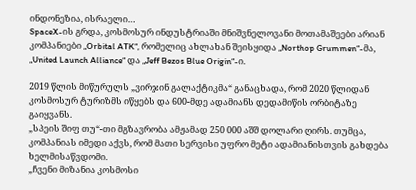ინდონეზია, ისრაელი…
SpaceX-ის გრდა, კოსმოსურ ინდუსტრიაში მნიშვნელოვანი მოთამაშეები არიან კომპანიები „Orbital ATK“, რომელიც ახლახან შეისყიდა „Northop Grummen“-მა, „United Launch Alliance“ და „Jeff Bezos Blue Origin“-ი.

2019 წლის მიწურულს „ვირჯინ გალაქტიკმა“ განაცხადა, რომ 2020 წლიდან კოსმოსურ ტურიზმს იწყებს და 600-მდე ადამიანს დედამიწის ორბიტაზე გაიყვანს.
„სპეის შიფ თუ“-თი მგზავრობა ამჟამად 250 000 აშშ დოლარი ღირს. თუმცა, კომპანიას იმედი აქვს, რომ მათი სერვისი უფრო მეტი ადამიანისთვის გახდება ხელმისაწვდომი.
„ჩვენი მიზანია კოსმოსი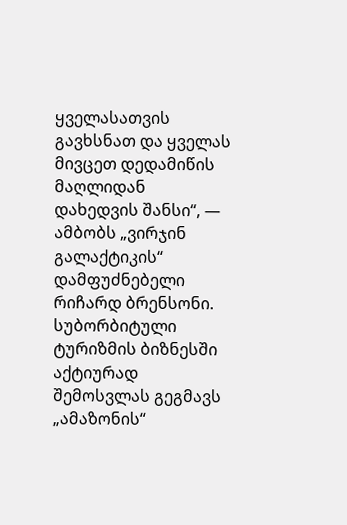ყველასათვის გავხსნათ და ყველას მივცეთ დედამიწის მაღლიდან დახედვის შანსი“, — ამბობს „ვირჯინ გალაქტიკის“ დამფუძნებელი რიჩარდ ბრენსონი.
სუბორბიტული ტურიზმის ბიზნესში აქტიურად შემოსვლას გეგმავს „ამაზონის“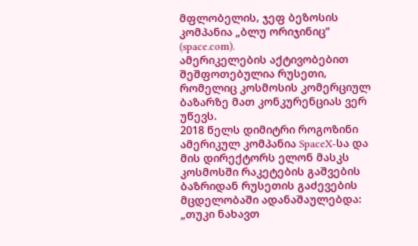მფლობელის, ჯეფ ბეზოსის კომპანია „ბლუ ორიჯინიც“ (space.com).
ამერიკელების აქტივობებით შეშფოთებულია რუსეთი, რომელიც კოსმოსის კომერციულ ბაზარზე მათ კონკურენციას ვერ უწევს.
2018 წელს დიმიტრი როგოზინი ამერიკულ კომპანია SpaceX-სა და მის დირექტორს ელონ მასკს კოსმოსში რაკეტების გაშვების ბაზრიდან რუსეთის გაძევების მცდელობაში ადანაშაულებდა:
„თუკი ნახავთ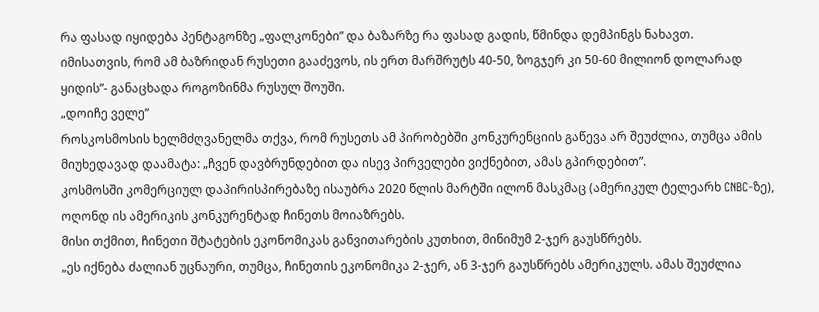რა ფასად იყიდება პენტაგონზე „ფალკონები” და ბაზარზე რა ფასად გადის, წმინდა დემპინგს ნახავთ.
იმისათვის, რომ ამ ბაზრიდან რუსეთი გააძევოს, ის ერთ მარშრუტს 40-50, ზოგჯერ კი 50-60 მილიონ დოლარად ყიდის”- განაცხადა როგოზინმა რუსულ შოუში.
„დოიჩე ველე”
როსკოსმოსის ხელმძღვანელმა თქვა, რომ რუსეთს ამ პირობებში კონკურენციის გაწევა არ შეუძლია, თუმცა ამის მიუხედავად დაამატა: „ჩვენ დავბრუნდებით და ისევ პირველები ვიქნებით, ამას გპირდებით”.
კოსმოსში კომერციულ დაპირისპირებაზე ისაუბრა 2020 წლის მარტში ილონ მასკმაც (ამერიკულ ტელეარხ CNBC-ზე), ოღონდ ის ამერიკის კონკურენტად ჩინეთს მოიაზრებს.
მისი თქმით, ჩინეთი შტატების ეკონომიკას განვითარების კუთხით, მინიმუმ 2-ჯერ გაუსწრებს.
„ეს იქნება ძალიან უცნაური, თუმცა, ჩინეთის ეკონომიკა 2-ჯერ, ან 3-ჯერ გაუსწრებს ამერიკულს. ამას შეუძლია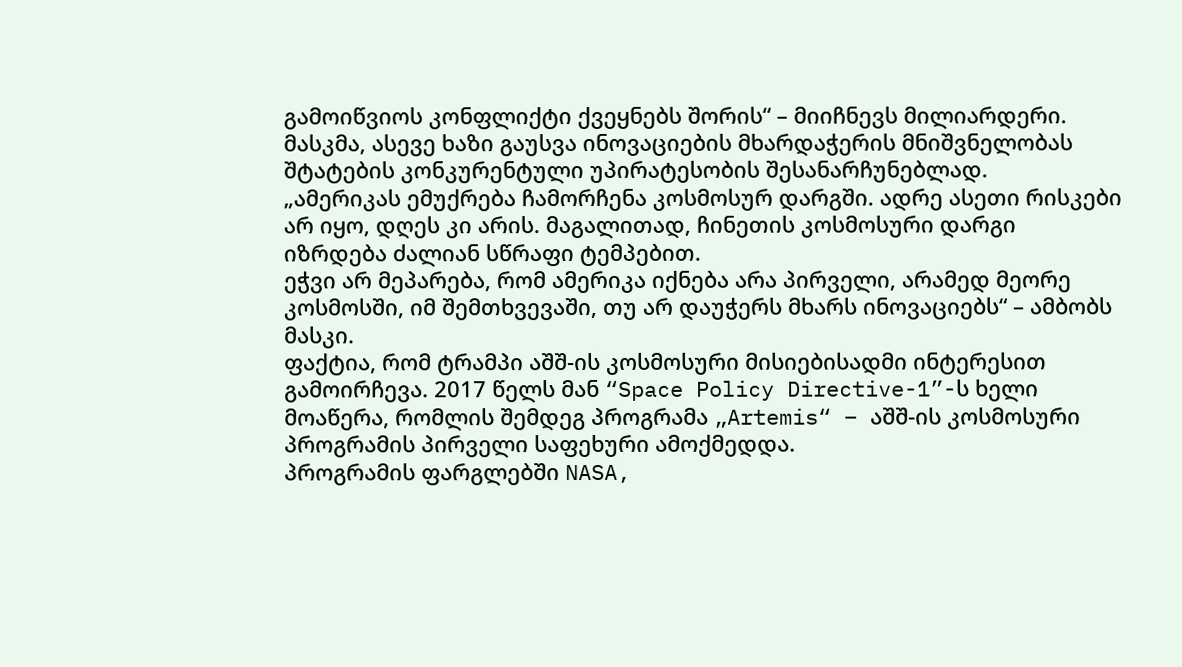გამოიწვიოს კონფლიქტი ქვეყნებს შორის“ – მიიჩნევს მილიარდერი.
მასკმა, ასევე ხაზი გაუსვა ინოვაციების მხარდაჭერის მნიშვნელობას შტატების კონკურენტული უპირატესობის შესანარჩუნებლად.
„ამერიკას ემუქრება ჩამორჩენა კოსმოსურ დარგში. ადრე ასეთი რისკები არ იყო, დღეს კი არის. მაგალითად, ჩინეთის კოსმოსური დარგი იზრდება ძალიან სწრაფი ტემპებით.
ეჭვი არ მეპარება, რომ ამერიკა იქნება არა პირველი, არამედ მეორე კოსმოსში, იმ შემთხვევაში, თუ არ დაუჭერს მხარს ინოვაციებს“ – ამბობს მასკი.
ფაქტია, რომ ტრამპი აშშ-ის კოსმოსური მისიებისადმი ინტერესით გამოირჩევა. 2017 წელს მან “Space Policy Directive-1”-ს ხელი მოაწერა, რომლის შემდეგ პროგრამა „Artemis“ – აშშ-ის კოსმოსური პროგრამის პირველი საფეხური ამოქმედდა.
პროგრამის ფარგლებში NASA,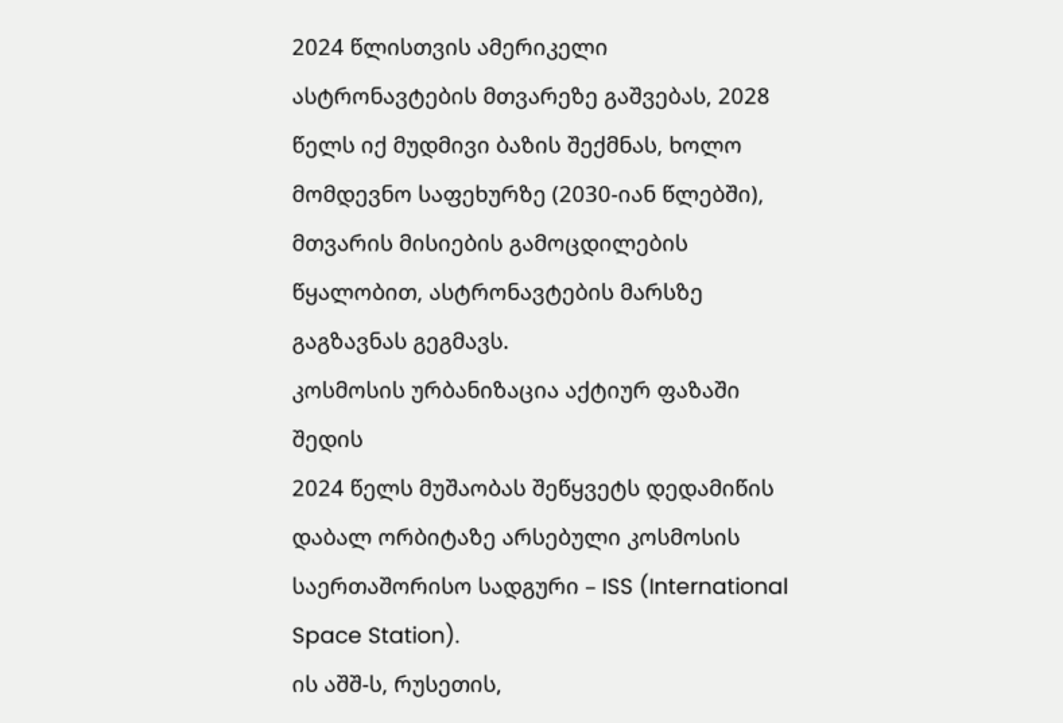2024 წლისთვის ამერიკელი ასტრონავტების მთვარეზე გაშვებას, 2028 წელს იქ მუდმივი ბაზის შექმნას, ხოლო მომდევნო საფეხურზე (2030-იან წლებში), მთვარის მისიების გამოცდილების წყალობით, ასტრონავტების მარსზე გაგზავნას გეგმავს.
კოსმოსის ურბანიზაცია აქტიურ ფაზაში შედის
2024 წელს მუშაობას შეწყვეტს დედამიწის დაბალ ორბიტაზე არსებული კოსმოსის საერთაშორისო სადგური – ISS (International Space Station).
ის აშშ-ს, რუსეთის,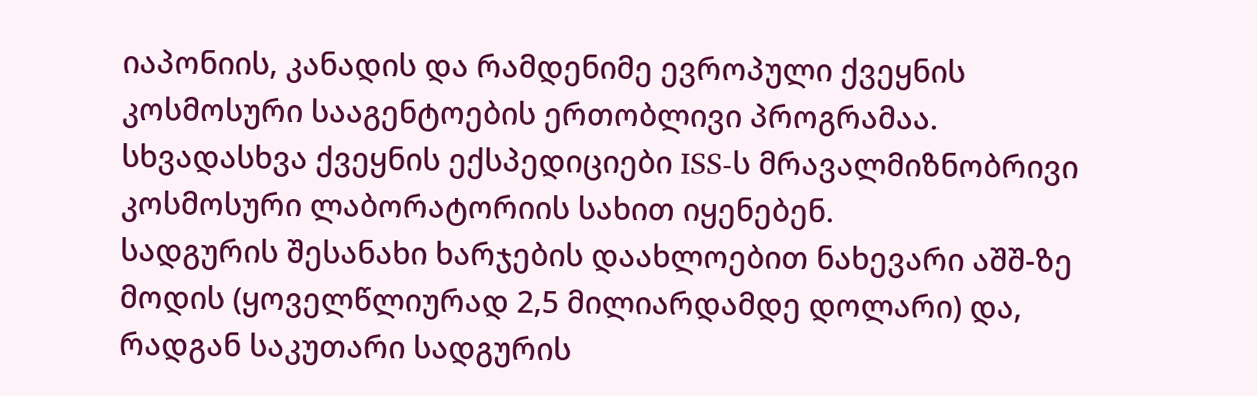იაპონიის, კანადის და რამდენიმე ევროპული ქვეყნის კოსმოსური სააგენტოების ერთობლივი პროგრამაა.
სხვადასხვა ქვეყნის ექსპედიციები ISS-ს მრავალმიზნობრივი კოსმოსური ლაბორატორიის სახით იყენებენ.
სადგურის შესანახი ხარჯების დაახლოებით ნახევარი აშშ-ზე მოდის (ყოველწლიურად 2,5 მილიარდამდე დოლარი) და, რადგან საკუთარი სადგურის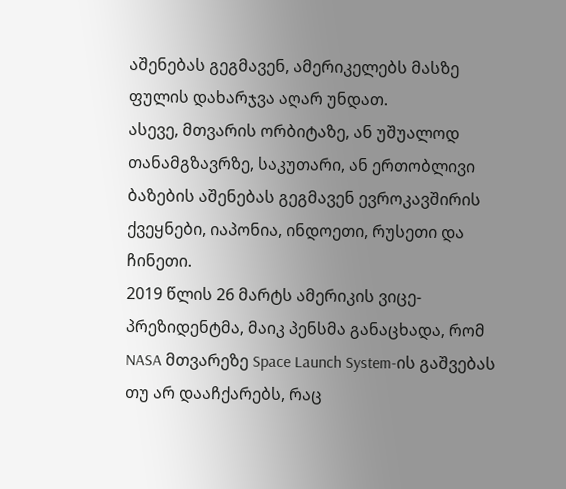აშენებას გეგმავენ, ამერიკელებს მასზე ფულის დახარჯვა აღარ უნდათ.
ასევე, მთვარის ორბიტაზე, ან უშუალოდ თანამგზავრზე, საკუთარი, ან ერთობლივი ბაზების აშენებას გეგმავენ ევროკავშირის ქვეყნები, იაპონია, ინდოეთი, რუსეთი და ჩინეთი.
2019 წლის 26 მარტს ამერიკის ვიცე-პრეზიდენტმა, მაიკ პენსმა განაცხადა, რომ NASA მთვარეზე Space Launch System-ის გაშვებას თუ არ დააჩქარებს, რაც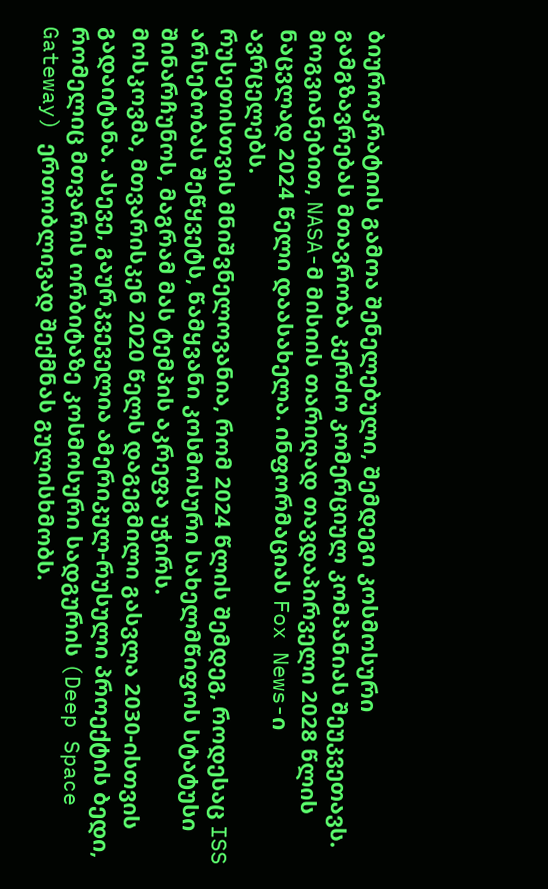ბიუროკრატიის გამოა შენელებული, შემდეგი კოსმოსური გამგზავრებას მთავრობა კერძო კომერციულ კომპანიას შეუკვეთავს.
მოგვიანებით, NASA-მ მისიის თარიღად თავდაპირველი 2028 წლის ნაცვლად 2024 წელი დაასახელა. ინფორმაციას Fox News-ი ავრცელებს.
რუსეთისთვის მნიშვნელოვანია, რომ 2024 წლის შემდეგ, როდესაც ISS არსებობას შეწყვეტს, წამყვანი კოსმოსური სახელმწიფოს სტატუსი შინარჩუნოს, მაგრამ მას ტემპის აკრეფა უჭირს.
მოსკოვმა, მთვარისკენ 2020 წელს დაგეგმილი გასვლა 2030-ისთვის გადაიტანა. ასევე, გაურკვეველია ამერიკულ-რუსული პროექტის ბედი, რომელიც მთვარის ორბიტაზე კოსმოსური სადგურის (Deep Space Gateway) ერთობლივად შექმნას გულისხმობს.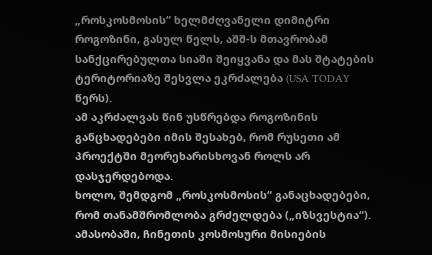„როსკოსმოსის“ ხელმძღვანელი დიმიტრი როგოზინი, გასულ წელს, აშშ-ს მთავრობამ სანქცირებულთა სიაში შეიყვანა და მას შტატების ტერიტორიაზე შესვლა ეკრძალება (USA TODAY წერს).
ამ აკრძალვას წინ უსწრებდა როგოზინის განცხადებები იმის შესახებ, რომ რუსეთი ამ პროექტში მეორეხარისხოვან როლს არ დასჯერდებოდა.
ხოლო, შემდგომ „როსკოსმოსის“ განაცხადებები, რომ თანამშრომლობა გრძელდება („იზსვესტია“).
ამასობაში, ჩინეთის კოსმოსური მისიების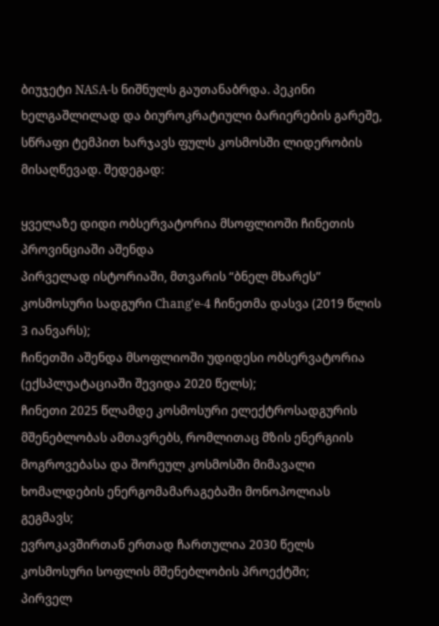ბიუჯეტი NASA-ს ნიშნულს გაუთანაბრდა. პეკინი ხელგაშლილად და ბიუროკრატიული ბარიერების გარეშე, სწრაფი ტემპით ხარჯავს ფულს კოსმოსში ლიდერობის მისაღწევად. შედეგად:

ყველაზე დიდი ობსერვატორია მსოფლიოში ჩინეთის პროვინციაში აშენდა
პირველად ისტორიაში, მთვარის “ბნელ მხარეს” კოსმოსური სადგური Chang’e-4 ჩინეთმა დასვა (2019 წლის 3 იანვარს);
ჩინეთში აშენდა მსოფლიოში უდიდესი ობსერვატორია (ექსპლუატაციაში შევიდა 2020 წელს);
ჩინეთი 2025 წლამდე კოსმოსური ელექტროსადგურის მშენებლობას ამთავრებს, რომლითაც მზის ენერგიის მოგროვებასა და შორეულ კოსმოსში მიმავალი ხომალდების ენერგომამარაგებაში მონოპოლიას გეგმავს;
ევროკავშირთან ერთად ჩართულია 2030 წელს კოსმოსური სოფლის მშენებლობის პროექტში;
პირველ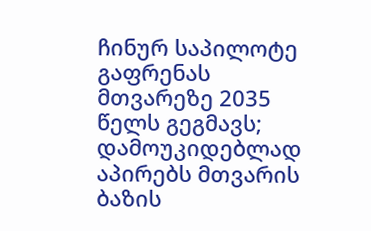ჩინურ საპილოტე გაფრენას მთვარეზე 2035 წელს გეგმავს;
დამოუკიდებლად აპირებს მთვარის ბაზის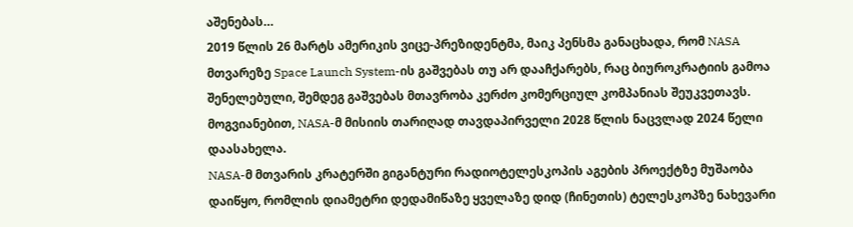აშენებას…
2019 წლის 26 მარტს ამერიკის ვიცე-პრეზიდენტმა, მაიკ პენსმა განაცხადა, რომ NASA მთვარეზე Space Launch System-ის გაშვებას თუ არ დააჩქარებს, რაც ბიუროკრატიის გამოა შენელებული, შემდეგ გაშვებას მთავრობა კერძო კომერციულ კომპანიას შეუკვეთავს.
მოგვიანებით, NASA-მ მისიის თარიღად თავდაპირველი 2028 წლის ნაცვლად 2024 წელი დაასახელა.
NASA-მ მთვარის კრატერში გიგანტური რადიოტელესკოპის აგების პროექტზე მუშაობა დაიწყო, რომლის დიამეტრი დედამიწაზე ყველაზე დიდ (ჩინეთის) ტელესკოპზე ნახევარი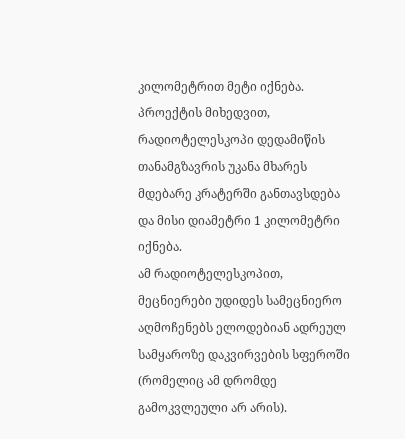კილომეტრით მეტი იქნება.
პროექტის მიხედვით, რადიოტელესკოპი დედამიწის თანამგზავრის უკანა მხარეს მდებარე კრატერში განთავსდება და მისი დიამეტრი 1 კილომეტრი იქნება.
ამ რადიოტელესკოპით, მეცნიერები უდიდეს სამეცნიერო აღმოჩენებს ელოდებიან ადრეულ სამყაროზე დაკვირვების სფეროში (რომელიც ამ დრომდე გამოკვლეული არ არის).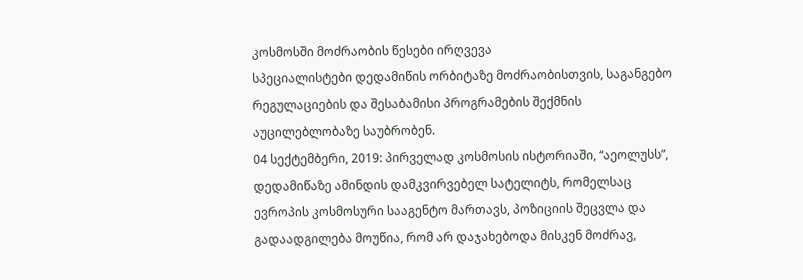კოსმოსში მოძრაობის წესები ირღვევა
სპეციალისტები დედამიწის ორბიტაზე მოძრაობისთვის, საგანგებო რეგულაციების და შესაბამისი პროგრამების შექმნის აუცილებლობაზე საუბრობენ.
04 სექტემბერი, 2019: პირველად კოსმოსის ისტორიაში, “აეოლუსს”, დედამიწაზე ამინდის დამკვირვებელ სატელიტს, რომელსაც ევროპის კოსმოსური სააგენტო მართავს, პოზიციის შეცვლა და გადაადგილება მოუწია, რომ არ დაჯახებოდა მისკენ მოძრავ,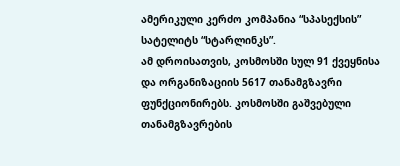ამერიკული კერძო კომპანია “სპასექსის” სატელიტს “სტარლინკს”.
ამ დროისათვის, კოსმოსში სულ 91 ქვეყნისა და ორგანიზაციის 5617 თანამგზავრი ფუნქციონირებს. კოსმოსში გაშვებული თანამგზავრების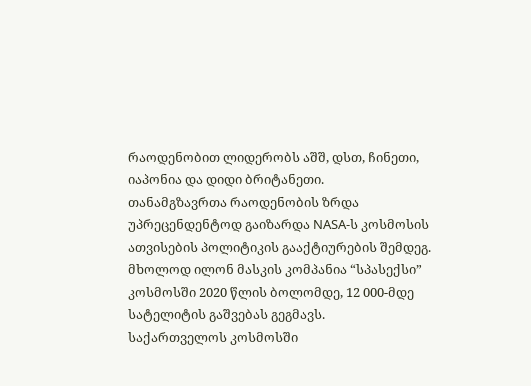რაოდენობით ლიდერობს აშშ, დსთ, ჩინეთი, იაპონია და დიდი ბრიტანეთი.
თანამგზავრთა რაოდენობის ზრდა უპრეცენდენტოდ გაიზარდა NASA-ს კოსმოსის ათვისების პოლიტიკის გააქტიურების შემდეგ. მხოლოდ ილონ მასკის კომპანია “სპასექსი” კოსმოსში 2020 წლის ბოლომდე, 12 000-მდე სატელიტის გაშვებას გეგმავს.
საქართველოს კოსმოსში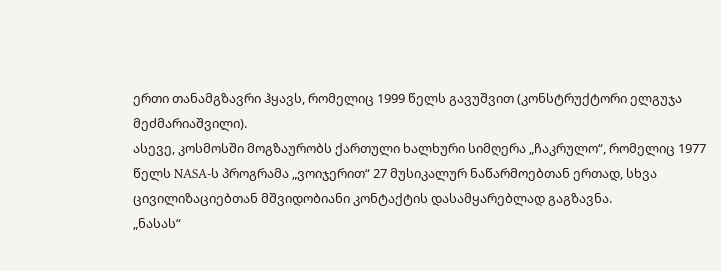ერთი თანამგზავრი ჰყავს, რომელიც 1999 წელს გავუშვით (კონსტრუქტორი ელგუჯა მეძმარიაშვილი).
ასევე, კოსმოსში მოგზაურობს ქართული ხალხური სიმღერა „ჩაკრულო“, რომელიც 1977 წელს NASA-ს პროგრამა „ვოიჯერით“ 27 მუსიკალურ ნაწარმოებთან ერთად, სხვა ცივილიზაციებთან მშვიდობიანი კონტაქტის დასამყარებლად გაგზავნა.
„ნასას“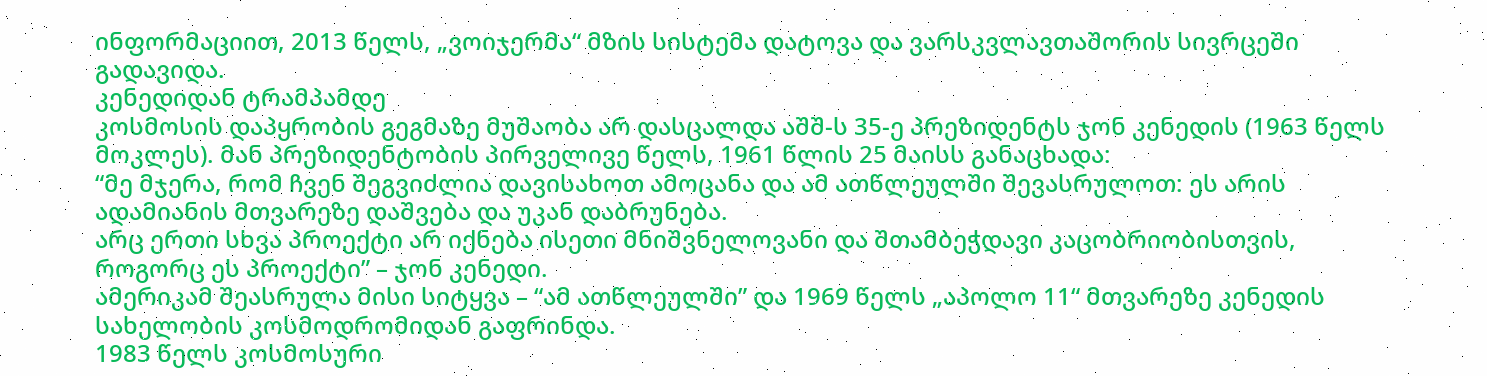ინფორმაციით, 2013 წელს, „ვოიჯერმა“ მზის სისტემა დატოვა და ვარსკვლავთაშორის სივრცეში გადავიდა.
კენედიდან ტრამპამდე
კოსმოსის დაპყრობის გეგმაზე მუშაობა არ დასცალდა აშშ-ს 35-ე პრეზიდენტს ჯონ კენედის (1963 წელს მოკლეს). მან პრეზიდენტობის პირველივე წელს, 1961 წლის 25 მაისს განაცხადა:
“მე მჯერა, რომ ჩვენ შეგვიძლია დავისახოთ ამოცანა და ამ ათწლეულში შევასრულოთ: ეს არის ადამიანის მთვარეზე დაშვება და უკან დაბრუნება.
არც ერთი სხვა პროექტი არ იქნება ისეთი მნიშვნელოვანი და შთამბეჭდავი კაცობრიობისთვის, როგორც ეს პროექტი” – ჯონ კენედი.
ამერიკამ შეასრულა მისი სიტყვა – “ამ ათწლეულში” და 1969 წელს „აპოლო 11“ მთვარეზე კენედის სახელობის კოსმოდრომიდან გაფრინდა.
1983 წელს კოსმოსური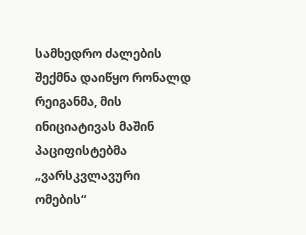სამხედრო ძალების შექმნა დაიწყო რონალდ რეიგანმა, მის ინიციატივას მაშინ პაციფისტებმა „ვარსკვლავური ომების“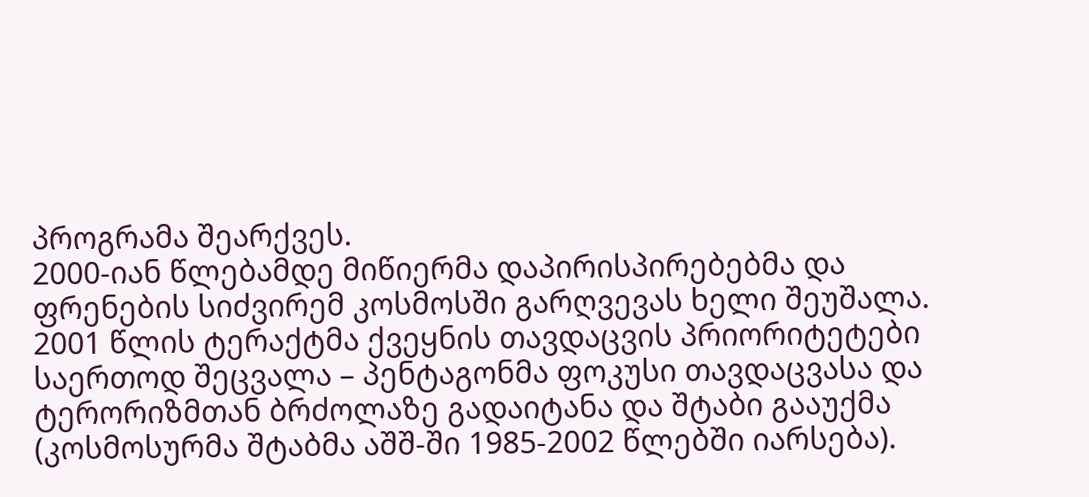პროგრამა შეარქვეს.
2000-იან წლებამდე მიწიერმა დაპირისპირებებმა და ფრენების სიძვირემ კოსმოსში გარღვევას ხელი შეუშალა.
2001 წლის ტერაქტმა ქვეყნის თავდაცვის პრიორიტეტები საერთოდ შეცვალა – პენტაგონმა ფოკუსი თავდაცვასა და ტერორიზმთან ბრძოლაზე გადაიტანა და შტაბი გააუქმა (კოსმოსურმა შტაბმა აშშ-ში 1985-2002 წლებში იარსება).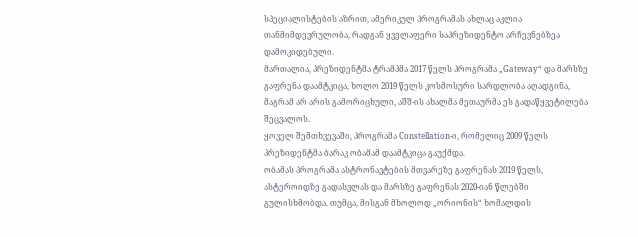სპეციალისტების აზრით, ამერიკულ პროგრამას ახლაც აკლია თანმიმდევრულობა, რადგან ყველაფერი საპრეზიდენტო არჩევნებზეა დამოკიდებული.
მართალია, პრეზიდენტმა ტრამპმა 2017 წელს პროგრამა „Gateway“ და მარსზე გაფრენა დაამტკიცა, ხოლო 2019 წელს კოსმოსური სარდლობა აღადგინა, მაგრამ არ არის გამორიცხული, აშშ-ის ახალმა მეთაურმა ეს გადაწყვეტილება შეცვალოს.
ყოველ შემთხვევაში, პროგრამა Constellation-ი, რომელიც 2009 წელს პრეზიდენტმა ბარაკ ობამამ დაამტკიცა გაუქმდა.
ობამას პროგრამა ასტრონავტების მთვარეზე გაფრენას 2019 წელს, ასტეროიდზე გადასვლას და მარსზე გაფრენას 2020-იან წლებში გულისხმობდა. თუმცა, მისგან მხოლოდ „ორიონის“ ხომალდის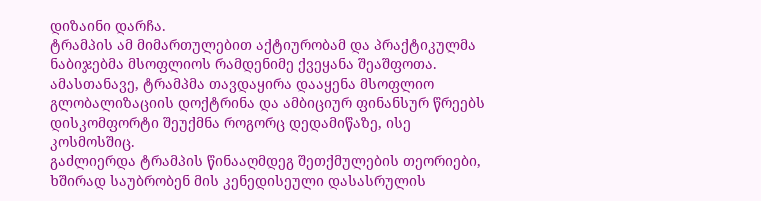დიზაინი დარჩა.
ტრამპის ამ მიმართულებით აქტიურობამ და პრაქტიკულმა ნაბიჯებმა მსოფლიოს რამდენიმე ქვეყანა შეაშფოთა.
ამასთანავე, ტრამპმა თავდაყირა დააყენა მსოფლიო გლობალიზაციის დოქტრინა და ამბიციურ ფინანსურ წრეებს დისკომფორტი შეუქმნა როგორც დედამიწაზე, ისე კოსმოსშიც.
გაძლიერდა ტრამპის წინააღმდეგ შეთქმულების თეორიები, ხშირად საუბრობენ მის კენედისეული დასასრულის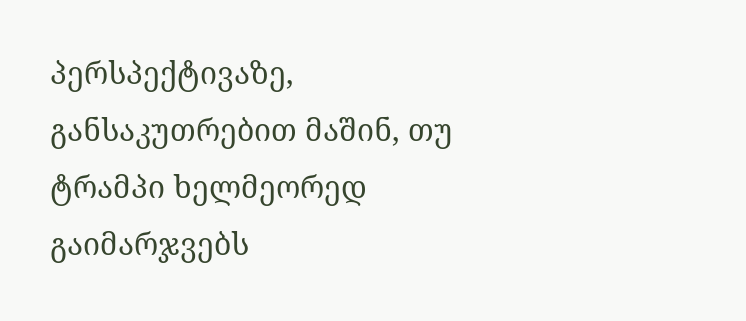პერსპექტივაზე, განსაკუთრებით მაშინ, თუ ტრამპი ხელმეორედ გაიმარჯვებს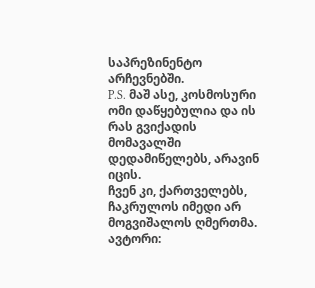საპრეზინენტო არჩევნებში.
P.S. მაშ ასე, კოსმოსური ომი დაწყებულია და ის რას გვიქადის მომავალში დედამიწელებს, არავინ იცის.
ჩვენ კი, ქართველებს, ჩაკრულოს იმედი არ მოგვიშალოს ღმერთმა.
ავტორი: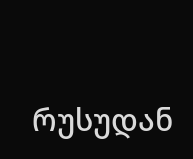რუსუდან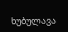ხუბულავა